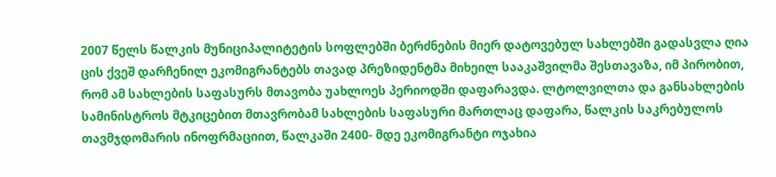2007 წელს წალკის მუნიციპალიტეტის სოფლებში ბერძნების მიერ დატოვებულ სახლებში გადასვლა ღია ცის ქვეშ დარჩენილ ეკომიგრანტებს თავად პრეზიდენტმა მიხეილ სააკაშვილმა შესთავაზა, იმ პირობით, რომ ამ სახლების საფასურს მთავობა უახლოეს პერიოდში დაფარავდა. ლტოლვილთა და განსახლების სამინისტროს მტკიცებით მთავრობამ სახლების საფასური მართლაც დაფარა, წალკის საკრებულოს თავმჯდომარის ინოფრმაციით, წალკაში 2400- მდე ეკომიგრანტი ოჯახია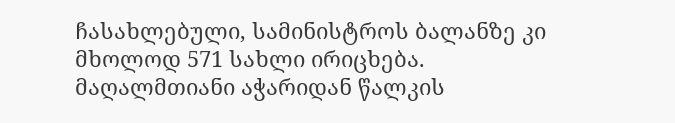ჩასახლებული, სამინისტროს ბალანზე კი მხოლოდ 571 სახლი ირიცხება.
მაღალმთიანი აჭარიდან წალკის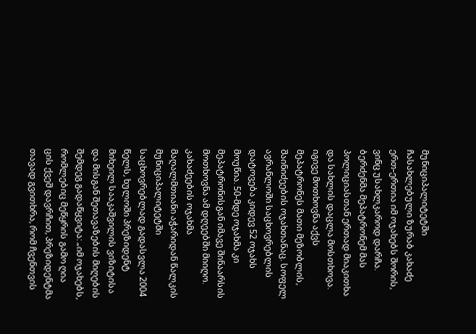მუნიციპალიტეტში ჩასახლებული ზურაბ კახაძე ერთ-ერთია იმ ოჯახებს შორის, ვინც უსახლკაროდ დარჩა. ბერძენმა მეპატრონემ მას პოლიციასთან ერთად მიაკითხა და სახლის დაცლა მოსთხოვა. იგივე მოთხოვნა აქვს მეპატრონეს მათი მეზობლის, შაინიძეების ოჯახთანაც. სოფელ ავრანლოში საცხოვრებლის დატოვება კიდევ 52 ოჯახს მოუწია. 50-მდე ოჯახმა კი მეპატრონისგან იმავე შინაარსის მოთხოვნა ამ დღეებში მიიღო.
კახაძეების ოჯახმა მაღალმთიანი აჭარიდან წალკის მუნიციპალიტეტში საცხოვრებლად გადასვლა 2004 წელს, ხულოში პრეზიდენტ მიხეილ სააკაშვილის ვიზიტისა და მისგან შეთავაზების მიღების შემდეგ გადაწყვიტა: „იმ ოჯახებს, რომლებიც მეწყრის გამო ღია ცის ქვეშ დავრჩით, პრეზიდენტმა თავად გვითხრა, რომ ჩვენთვის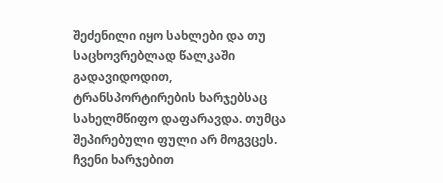შეძენილი იყო სახლები და თუ საცხოვრებლად წალკაში გადავიდოდით, ტრანსპორტირების ხარჯებსაც სახელმწიფო დაფარავდა. თუმცა შეპირებული ფული არ მოგვცეს. ჩვენი ხარჯებით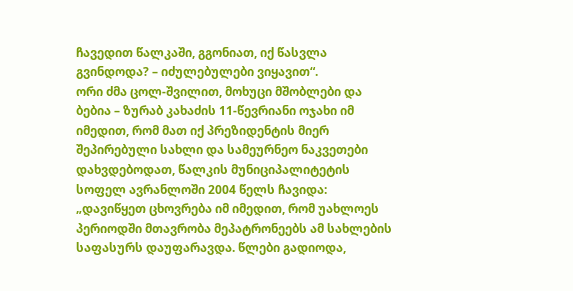ჩავედით წალკაში, გგონიათ, იქ წასვლა გვინდოდა? – იძულებულები ვიყავით“.
ორი ძმა ცოლ-შვილით, მოხუცი მშობლები და ბებია – ზურაბ კახაძის 11-წევრიანი ოჯახი იმ იმედით, რომ მათ იქ პრეზიდენტის მიერ შეპირებული სახლი და სამეურნეო ნაკვეთები დახვდებოდათ, წალკის მუნიციპალიტეტის სოფელ ავრანლოში 2004 წელს ჩავიდა: „დავიწყეთ ცხოვრება იმ იმედით, რომ უახლოეს პერიოდში მთავრობა მეპატრონეებს ამ სახლების საფასურს დაუფარავდა. წლები გადიოდა,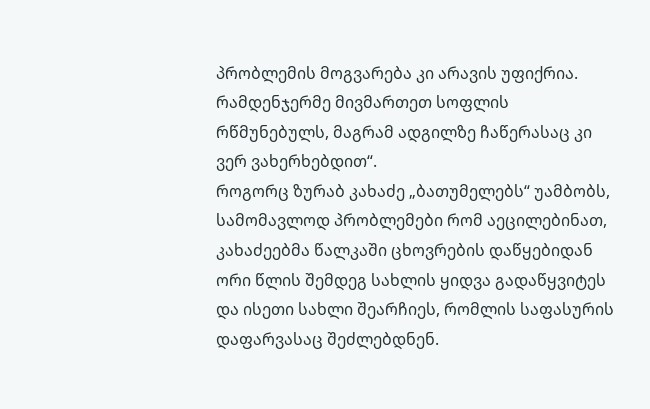პრობლემის მოგვარება კი არავის უფიქრია. რამდენჯერმე მივმართეთ სოფლის რწმუნებულს, მაგრამ ადგილზე ჩაწერასაც კი ვერ ვახერხებდით“.
როგორც ზურაბ კახაძე „ბათუმელებს“ უამბობს, სამომავლოდ პრობლემები რომ აეცილებინათ, კახაძეებმა წალკაში ცხოვრების დაწყებიდან ორი წლის შემდეგ სახლის ყიდვა გადაწყვიტეს და ისეთი სახლი შეარჩიეს, რომლის საფასურის დაფარვასაც შეძლებდნენ.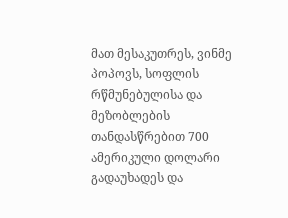მათ მესაკუთრეს, ვინმე პოპოვს, სოფლის რწმუნებულისა და მეზობლების თანდასწრებით 700 ამერიკული დოლარი გადაუხადეს და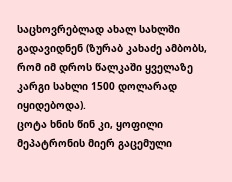საცხოვრებლად ახალ სახლში გადავიდნენ (ზურაბ კახაძე ამბობს, რომ იმ დროს წალკაში ყველაზე კარგი სახლი 1500 დოლარად იყიდებოდა).
ცოტა ხნის წინ კი, ყოფილი მეპატრონის მიერ გაცემული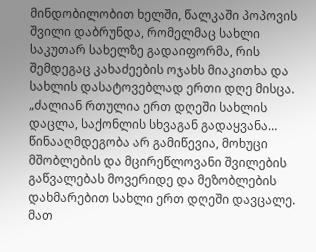მინდობილობით ხელში, წალკაში პოპოვის შვილი დაბრუნდა, რომელმაც სახლი საკუთარ სახელზე გადაიფორმა, რის შემდეგაც კახაძეების ოჯახს მიაკითხა და სახლის დასატოვებლად ერთი დღე მისცა. „ძალიან რთულია ერთ დღეში სახლის დაცლა, საქონლის სხვაგან გადაყვანა… წინააღმდეგობა არ გამიწევია, მოხუცი მშობლების და მცირეწლოვანი შვილების გაწვალებას მოვერიდე და მეზობლების დახმარებით სახლი ერთ დღეში დავცალე. მათ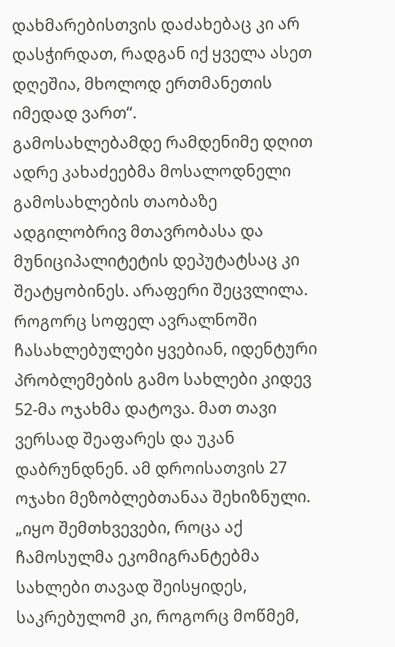დახმარებისთვის დაძახებაც კი არ დასჭირდათ, რადგან იქ ყველა ასეთ დღეშია, მხოლოდ ერთმანეთის იმედად ვართ“.
გამოსახლებამდე რამდენიმე დღით ადრე კახაძეებმა მოსალოდნელი გამოსახლების თაობაზე ადგილობრივ მთავრობასა და მუნიციპალიტეტის დეპუტატსაც კი შეატყობინეს. არაფერი შეცვლილა. როგორც სოფელ ავრალნოში ჩასახლებულები ყვებიან, იდენტური პრობლემების გამო სახლები კიდევ 52-მა ოჯახმა დატოვა. მათ თავი ვერსად შეაფარეს და უკან დაბრუნდნენ. ამ დროისათვის 27 ოჯახი მეზობლებთანაა შეხიზნული.
„იყო შემთხვევები, როცა აქ ჩამოსულმა ეკომიგრანტებმა სახლები თავად შეისყიდეს, საკრებულომ კი, როგორც მოწმემ,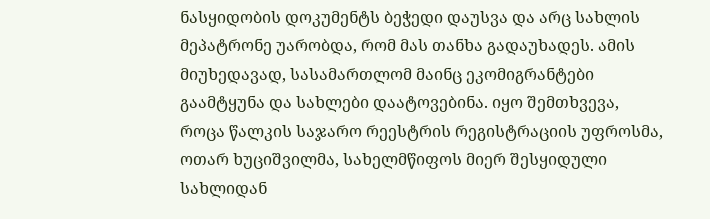ნასყიდობის დოკუმენტს ბეჭედი დაუსვა და არც სახლის მეპატრონე უარობდა, რომ მას თანხა გადაუხადეს. ამის მიუხედავად, სასამართლომ მაინც ეკომიგრანტები გაამტყუნა და სახლები დაატოვებინა. იყო შემთხვევა, როცა წალკის საჯარო რეესტრის რეგისტრაციის უფროსმა, ოთარ ხუციშვილმა, სახელმწიფოს მიერ შესყიდული სახლიდან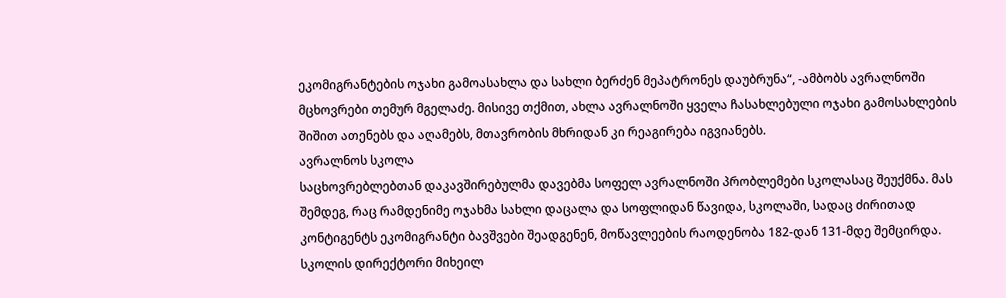ეკომიგრანტების ოჯახი გამოასახლა და სახლი ბერძენ მეპატრონეს დაუბრუნა“, -ამბობს ავრალნოში მცხოვრები თემურ მგელაძე. მისივე თქმით, ახლა ავრალნოში ყველა ჩასახლებული ოჯახი გამოსახლების შიშით ათენებს და აღამებს, მთავრობის მხრიდან კი რეაგირება იგვიანებს.
ავრალნოს სკოლა
საცხოვრებლებთან დაკავშირებულმა დავებმა სოფელ ავრალნოში პრობლემები სკოლასაც შეუქმნა. მას შემდეგ, რაც რამდენიმე ოჯახმა სახლი დაცალა და სოფლიდან წავიდა, სკოლაში, სადაც ძირითად კონტიგენტს ეკომიგრანტი ბავშვები შეადგენენ, მოწავლეების რაოდენობა 182-დან 131-მდე შემცირდა. სკოლის დირექტორი მიხეილ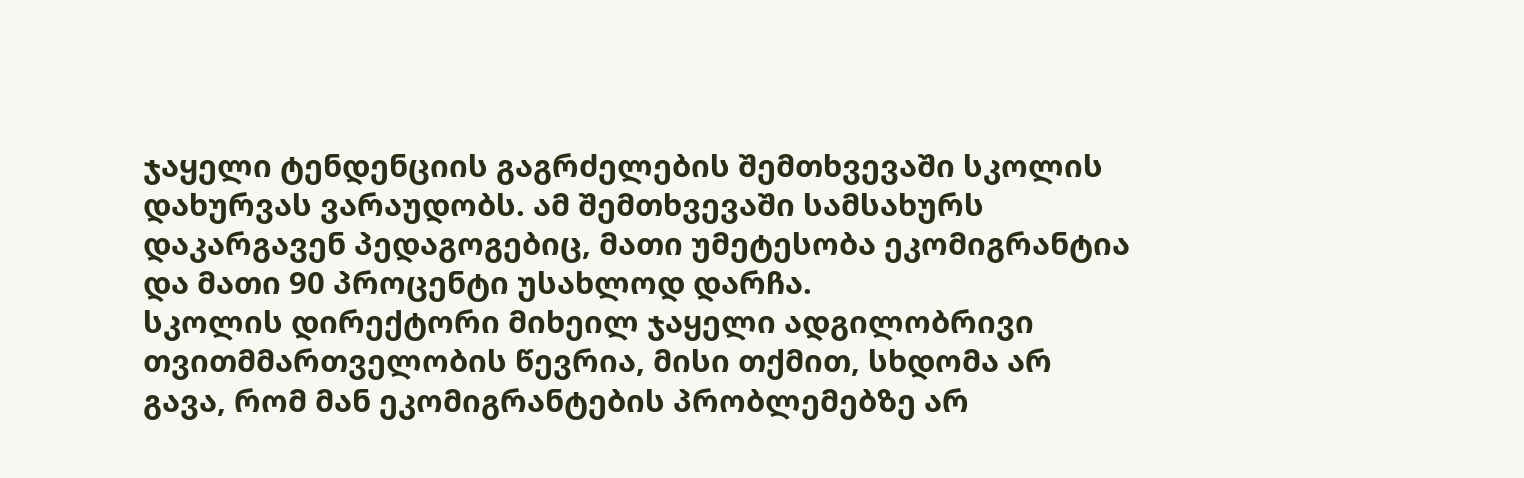ჯაყელი ტენდენციის გაგრძელების შემთხვევაში სკოლის დახურვას ვარაუდობს. ამ შემთხვევაში სამსახურს დაკარგავენ პედაგოგებიც, მათი უმეტესობა ეკომიგრანტია და მათი 90 პროცენტი უსახლოდ დარჩა.
სკოლის დირექტორი მიხეილ ჯაყელი ადგილობრივი თვითმმართველობის წევრია, მისი თქმით, სხდომა არ გავა, რომ მან ეკომიგრანტების პრობლემებზე არ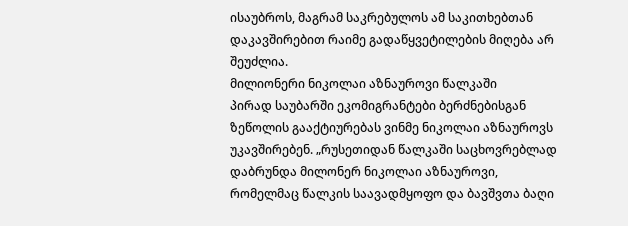ისაუბროს, მაგრამ საკრებულოს ამ საკითხებთან დაკავშირებით რაიმე გადაწყვეტილების მიღება არ შეუძლია.
მილიონერი ნიკოლაი აზნაუროვი წალკაში
პირად საუბარში ეკომიგრანტები ბერძნებისგან ზეწოლის გააქტიურებას ვინმე ნიკოლაი აზნაუროვს უკავშირებენ. „რუსეთიდან წალკაში საცხოვრებლად დაბრუნდა მილონერ ნიკოლაი აზნაუროვი, რომელმაც წალკის საავადმყოფო და ბავშვთა ბაღი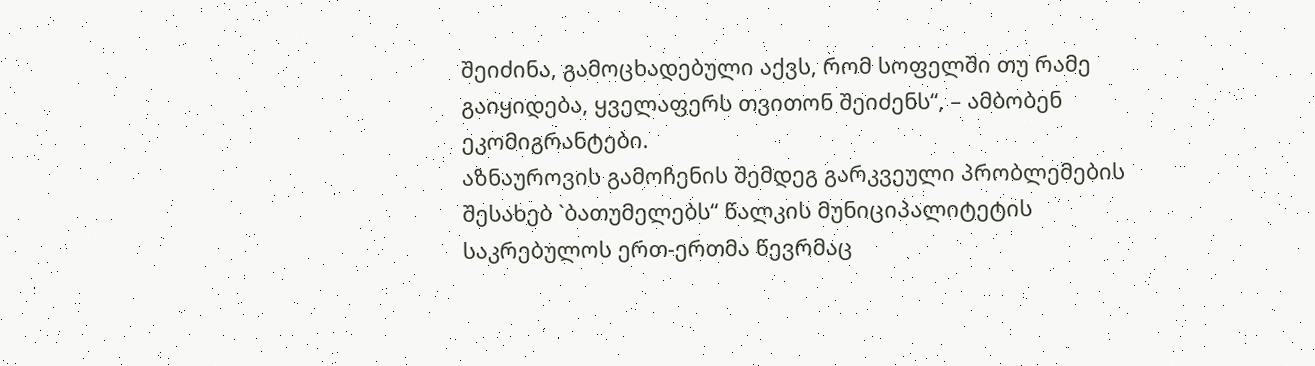შეიძინა, გამოცხადებული აქვს, რომ სოფელში თუ რამე გაიყიდება, ყველაფერს თვითონ შეიძენს“, – ამბობენ ეკომიგრანტები.
აზნაუროვის გამოჩენის შემდეგ გარკვეული პრობლემების შესახებ `ბათუმელებს“ წალკის მუნიციპალიტეტის საკრებულოს ერთ-ერთმა წევრმაც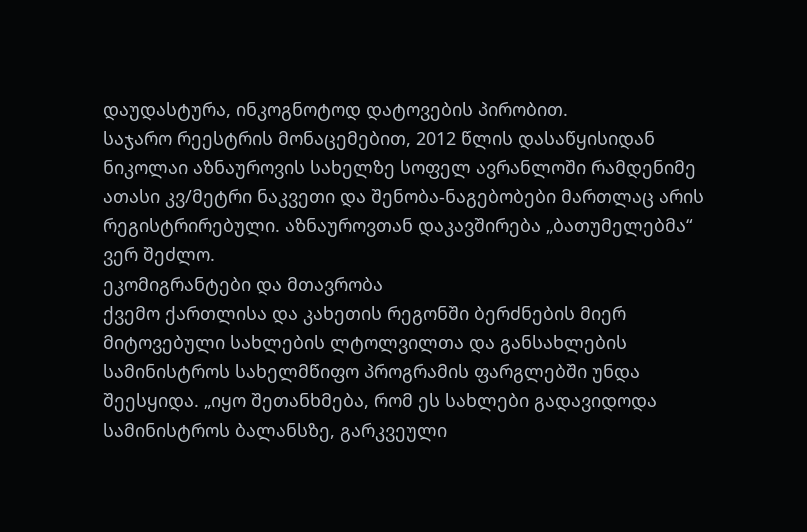დაუდასტურა, ინკოგნოტოდ დატოვების პირობით.
საჯარო რეესტრის მონაცემებით, 2012 წლის დასაწყისიდან ნიკოლაი აზნაუროვის სახელზე სოფელ ავრანლოში რამდენიმე ათასი კვ/მეტრი ნაკვეთი და შენობა-ნაგებობები მართლაც არის რეგისტრირებული. აზნაუროვთან დაკავშირება „ბათუმელებმა“ ვერ შეძლო.
ეკომიგრანტები და მთავრობა
ქვემო ქართლისა და კახეთის რეგონში ბერძნების მიერ მიტოვებული სახლების ლტოლვილთა და განსახლების სამინისტროს სახელმწიფო პროგრამის ფარგლებში უნდა შეესყიდა. „იყო შეთანხმება, რომ ეს სახლები გადავიდოდა სამინისტროს ბალანსზე, გარკვეული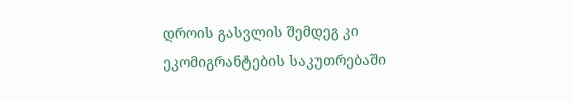დროის გასვლის შემდეგ კი ეკომიგრანტების საკუთრებაში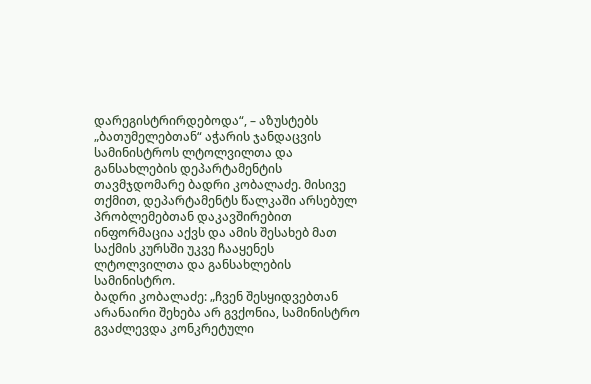დარეგისტრირდებოდა“, – აზუსტებს „ბათუმელებთან“ აჭარის ჯანდაცვის სამინისტროს ლტოლვილთა და განსახლების დეპარტამენტის თავმჯდომარე ბადრი კობალაძე. მისივე თქმით, დეპარტამენტს წალკაში არსებულ პრობლემებთან დაკავშირებით ინფორმაცია აქვს და ამის შესახებ მათ საქმის კურსში უკვე ჩააყენეს ლტოლვილთა და განსახლების სამინისტრო.
ბადრი კობალაძე: „ჩვენ შესყიდვებთან არანაირი შეხება არ გვქონია, სამინისტრო გვაძლევდა კონკრეტული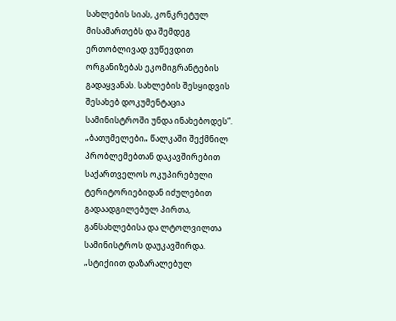სახლების სიას, კონკრეტულ მისამართებს და შემდეგ ერთობლივად ვუწევდით ორგანიზებას ეკომიგრანტების გადაყვანას. სახლების შესყიდვის შესახებ დოკუმენტაცია სამინისტროში უნდა ინახებოდეს“.
„ბათუმელები„ წალკაში შექმნილ პრობლემებთან დაკავშირებით საქართველოს ოკუპირებული ტერიტორიებიდან იძულებით გადაადგილებულ პირთა, განსახლებისა და ლტოლვილთა სამინისტროს დაუკავშირდა.
„სტიქიით დაზარალებულ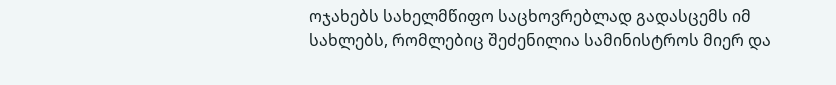ოჯახებს სახელმწიფო საცხოვრებლად გადასცემს იმ სახლებს, რომლებიც შეძენილია სამინისტროს მიერ და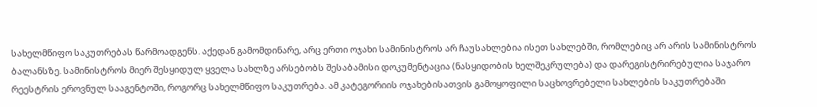სახელმწიფო საკუთრებას წარმოადგენს. აქედან გამომდინარე, არც ერთი ოჯახი სამინისტროს არ ჩაუსახლებია ისეთ სახლებში, რომლებიც არ არის სამინისტროს ბალანსზე. სამინისტროს მიერ შესყიდულ ყველა სახლზე არსებობს შესაბამისი დოკუმენტაცია (ნასყიდობის ხელშეკრულება) და დარეგისტრირებულია საჯარო რეესტრის ეროვნულ სააგენტოში, როგორც სახელმწიფო საკუთრება. ამ კატეგორიის ოჯახებისათვის გამოყოფილი საცხოვრებელი სახლების საკუთრებაში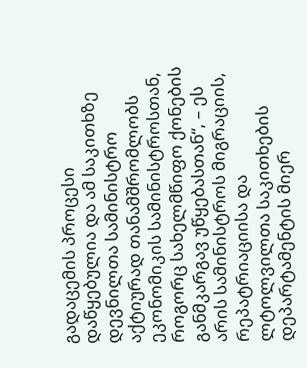გადაცემის პროცესი დაწყებულია და ამ საკითხზე დევნილთა სამინისტრო აქტიურად თანამშრომლობს ეკონომიკის სამინისტროსთან, როგორც სახელმწიფო ქონების განმკარგავ უწყებასთან“, – ეს არის სამინისტროს მიგრაციის, რეპატრიაციისა და ლტოლვილთა საკითხების დეპარტამენტის მიერ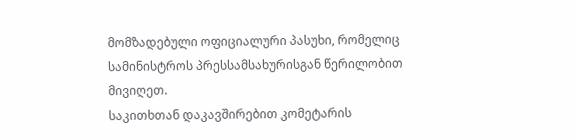მომზადებული ოფიციალური პასუხი, რომელიც სამინისტროს პრესსამსახურისგან წერილობით მივიღეთ.
საკითხთან დაკავშირებით კომეტარის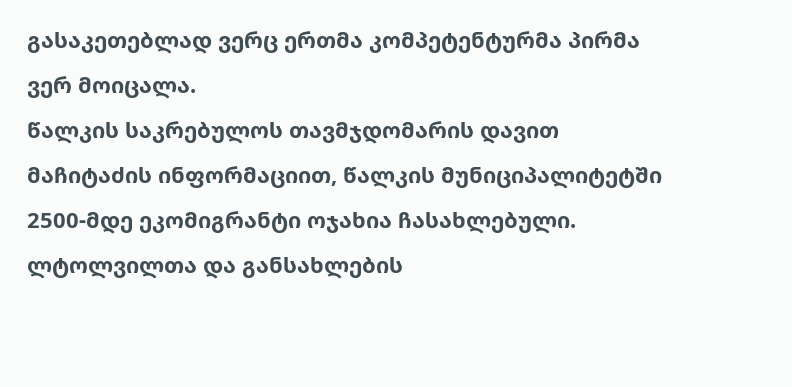გასაკეთებლად ვერც ერთმა კომპეტენტურმა პირმა ვერ მოიცალა.
წალკის საკრებულოს თავმჯდომარის დავით მაჩიტაძის ინფორმაციით, წალკის მუნიციპალიტეტში 2500-მდე ეკომიგრანტი ოჯახია ჩასახლებული. ლტოლვილთა და განსახლების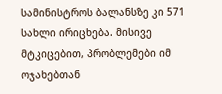სამინისტროს ბალანსზე კი 571 სახლი ირიცხება. მისივე მტკიცებით, პრობლემები იმ ოჯახებთან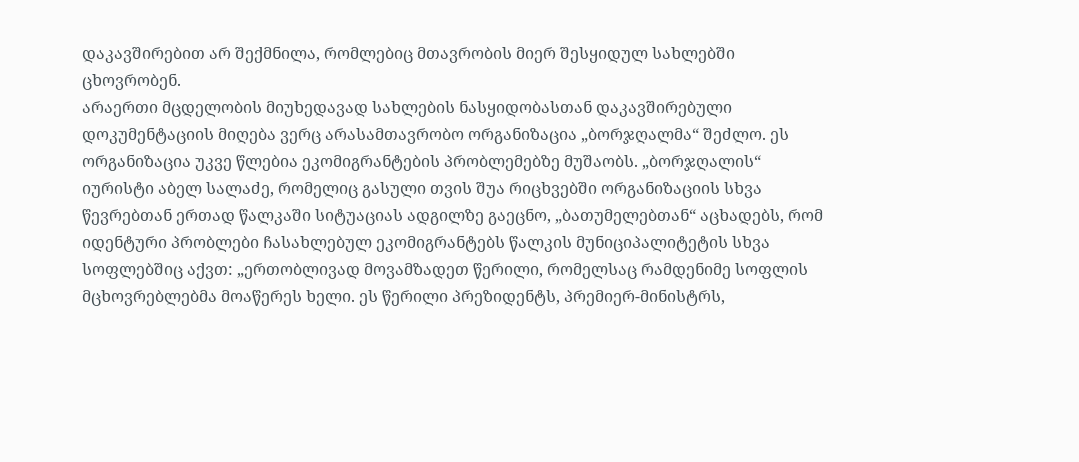დაკავშირებით არ შექმნილა, რომლებიც მთავრობის მიერ შესყიდულ სახლებში ცხოვრობენ.
არაერთი მცდელობის მიუხედავად სახლების ნასყიდობასთან დაკავშირებული დოკუმენტაციის მიღება ვერც არასამთავრობო ორგანიზაცია „ბორჯღალმა“ შეძლო. ეს ორგანიზაცია უკვე წლებია ეკომიგრანტების პრობლემებზე მუშაობს. „ბორჯღალის“ იურისტი აბელ სალაძე, რომელიც გასული თვის შუა რიცხვებში ორგანიზაციის სხვა წევრებთან ერთად წალკაში სიტუაციას ადგილზე გაეცნო, „ბათუმელებთან“ აცხადებს, რომ იდენტური პრობლები ჩასახლებულ ეკომიგრანტებს წალკის მუნიციპალიტეტის სხვა სოფლებშიც აქვთ: „ერთობლივად მოვამზადეთ წერილი, რომელსაც რამდენიმე სოფლის მცხოვრებლებმა მოაწერეს ხელი. ეს წერილი პრეზიდენტს, პრემიერ-მინისტრს,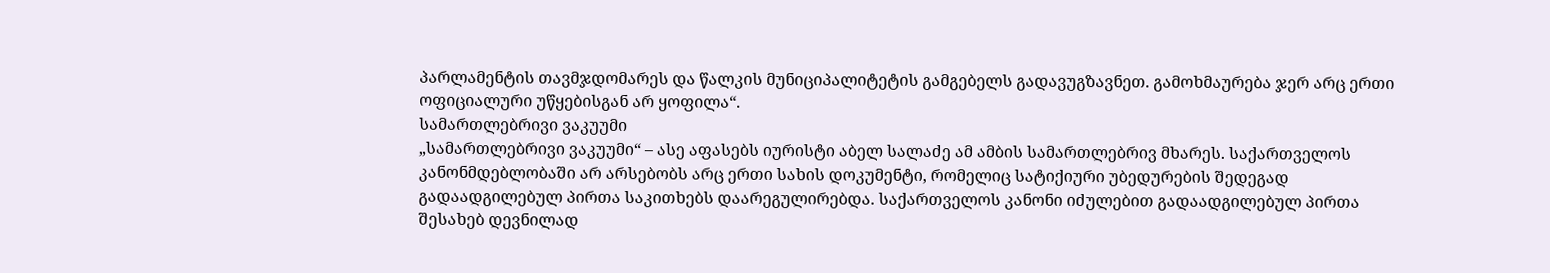პარლამენტის თავმჯდომარეს და წალკის მუნიციპალიტეტის გამგებელს გადავუგზავნეთ. გამოხმაურება ჯერ არც ერთი ოფიციალური უწყებისგან არ ყოფილა“.
სამართლებრივი ვაკუუმი
„სამართლებრივი ვაკუუმი“ – ასე აფასებს იურისტი აბელ სალაძე ამ ამბის სამართლებრივ მხარეს. საქართველოს კანონმდებლობაში არ არსებობს არც ერთი სახის დოკუმენტი, რომელიც სატიქიური უბედურების შედეგად გადაადგილებულ პირთა საკითხებს დაარეგულირებდა. საქართველოს კანონი იძულებით გადაადგილებულ პირთა შესახებ დევნილად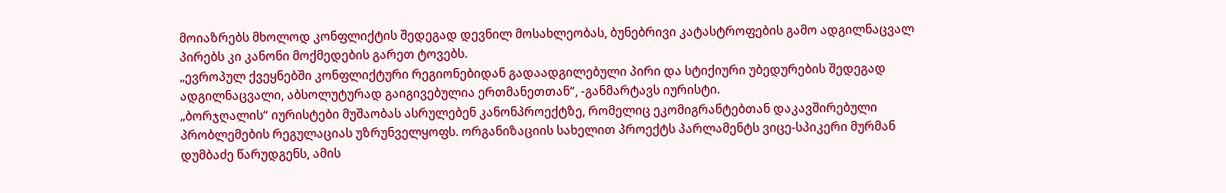მოიაზრებს მხოლოდ კონფლიქტის შედეგად დევნილ მოსახლეობას, ბუნებრივი კატასტროფების გამო ადგილნაცვალ პირებს კი კანონი მოქმედების გარეთ ტოვებს.
„ევროპულ ქვეყნებში კონფლიქტური რეგიონებიდან გადაადგილებული პირი და სტიქიური უბედურების შედეგად ადგილნაცვალი, აბსოლუტურად გაიგივებულია ერთმანეთთან“, -განმარტავს იურისტი.
„ბორჯღალის“ იურისტები მუშაობას ასრულებენ კანონპროექტზე, რომელიც ეკომიგრანტებთან დაკავშირებული პრობლემების რეგულაციას უზრუნველყოფს. ორგანიზაციის სახელით პროექტს პარლამენტს ვიცე-სპიკერი მურმან დუმბაძე წარუდგენს, ამის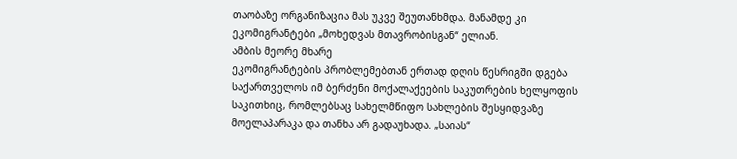თაობაზე ორგანიზაცია მას უკვე შეუთანხმდა. მანამდე კი ეკომიგრანტები „მოხედვას მთავრობისგან“ ელიან.
ამბის მეორე მხარე
ეკომიგრანტების პრობლემებთან ერთად დღის წესრიგში დგება საქართველოს იმ ბერძენი მოქალაქეების საკუთრების ხელყოფის საკითხიც, რომლებსაც სახელმწიფო სახლების შესყიდვაზე მოელაპარაკა და თანხა არ გადაუხადა. „საიას“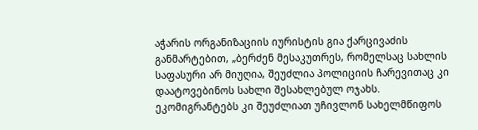აჭარის ორგანიზაციის იურისტის გია ქარცივაძის განმარტებით, „ბერძენ მესაკუთრეს, რომელსაც სახლის საფასური არ მიუღია, შეუძლია პოლიციის ჩარევითაც კი დაატოვებინოს სახლი შესახლებულ ოჯახს. ეკომიგრანტებს კი შეუძლიათ უჩივლონ სახელმწიფოს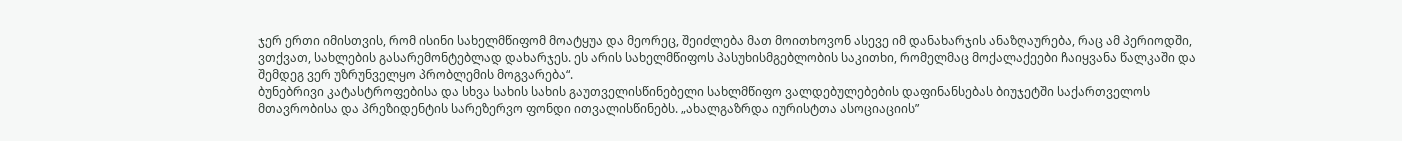ჯერ ერთი იმისთვის, რომ ისინი სახელმწიფომ მოატყუა და მეორეც, შეიძლება მათ მოითხოვონ ასევე იმ დანახარჯის ანაზღაურება, რაც ამ პერიოდში, ვთქვათ, სახლების გასარემონტებლად დახარჯეს. ეს არის სახელმწიფოს პასუხისმგებლობის საკითხი, რომელმაც მოქალაქეები ჩაიყვანა წალკაში და შემდეგ ვერ უზრუნველყო პრობლემის მოგვარება“.
ბუნებრივი კატასტროფებისა და სხვა სახის სახის გაუთველისწინებელი სახლმწიფო ვალდებულებების დაფინანსებას ბიუჯეტში საქართველოს მთავრობისა და პრეზიდენტის სარეზერვო ფონდი ითვალისწინებს. „ახალგაზრდა იურისტთა ასოციაციის”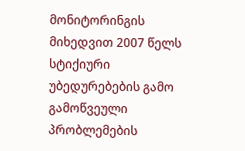მონიტორინგის მიხედვით 2007 წელს სტიქიური უბედურებების გამო გამოწვეული პრობლემების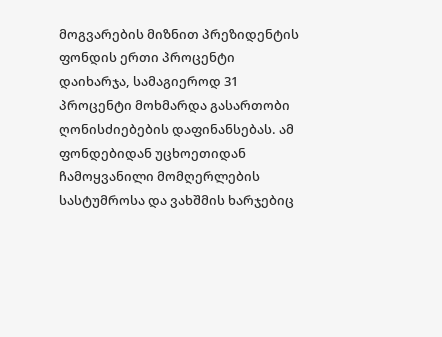მოგვარების მიზნით პრეზიდენტის ფონდის ერთი პროცენტი დაიხარჯა, სამაგიეროდ 31 პროცენტი მოხმარდა გასართობი ღონისძიებების დაფინანსებას. ამ ფონდებიდან უცხოეთიდან ჩამოყვანილი მომღერლების სასტუმროსა და ვახშმის ხარჯებიც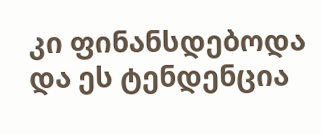კი ფინანსდებოდა და ეს ტენდენცია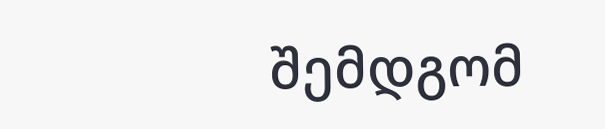შემდგომ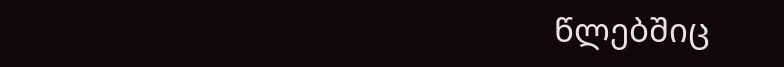წლებშიც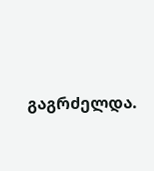გაგრძელდა.